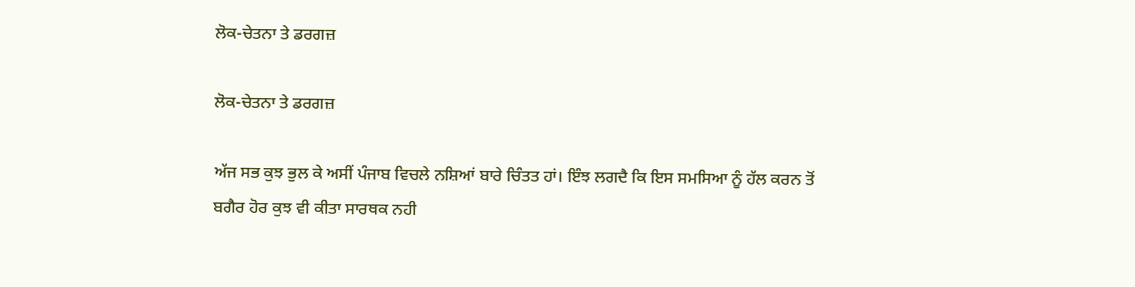ਲੋਕ-ਚੇਤਨਾ ਤੇ ਡਰਗਜ਼

ਲੋਕ-ਚੇਤਨਾ ਤੇ ਡਰਗਜ਼

ਅੱਜ ਸਭ ਕੁਝ ਭੁਲ ਕੇ ਅਸੀਂ ਪੰਜਾਬ ਵਿਚਲੇ ਨਸ਼ਿਆਂ ਬਾਰੇ ਚਿੰਤਤ ਹਾਂ। ਇੰਝ ਲਗਦੈ ਕਿ ਇਸ ਸਮਸਿਆ ਨੂੰ ਹੱਲ ਕਰਨ ਤੋਂ ਬਗੈਰ ਹੋਰ ਕੁਝ ਵੀ ਕੀਤਾ ਸਾਰਥਕ ਨਹੀ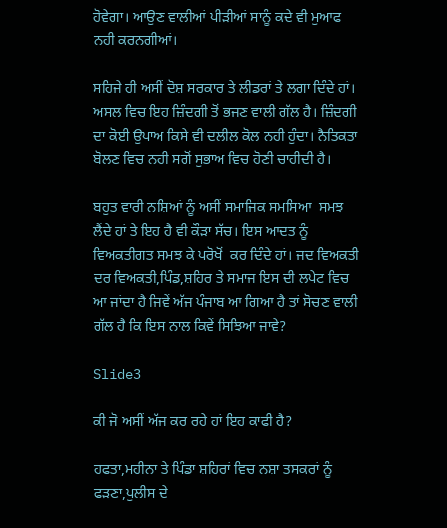ਹੋਵੇਗਾ। ਆਉਣ ਵਾਲੀਆਂ ਪੀੜੀਆਂ ਸਾਨੂੰ ਕਦੇ ਵੀ ਮੁਆਫ ਨਹੀ ਕਰਨਗੀਆਂ।

ਸਹਿਜੇ ਹੀ ਅਸੀਂ ਦੋਸ਼ ਸਰਕਾਰ ਤੇ ਲੀਡਰਾਂ ਤੇ ਲਗਾ ਦਿੰਦੇ ਹਾਂ। ਅਸਲ ਵਿਚ ਇਹ ਜ਼ਿੰਦਗੀ ਤੋਂ ਭਜਣ ਵਾਲੀ ਗੱਲ ਹੈ। ਜ਼ਿੰਦਗੀ ਦਾ ਕੋਈ ਉਪਾਅ ਕਿਸੇ ਵੀ ਦਲੀਲ ਕੋਲ ਨਹੀ ਹੁੰਦਾ। ਨੈਤਿਕਤਾ ਬੋਲਣ ਵਿਚ ਨਹੀ ਸਗੋਂ ਸੁਭਾਅ ਵਿਚ ਹੋਣੀ ਚਾਹੀਦੀ ਹੈ।

ਬਹੁਤ ਵਾਰੀ ਨਸ਼ਿਆਂ ਨੂੰ ਅਸੀਂ ਸਮਾਜਿਕ ਸਮਸਿਆ  ਸਮਝ ਲੈਂਦੇ ਹਾਂ ਤੇ ਇਹ ਹੈ ਵੀ ਕੌੜਾ ਸੱਚ। ਇਸ ਆਦਤ ਨੂੰ ਵਿਅਕਤੀਗਤ ਸਮਝ ਕੇ ਪਰੋਖੋਂ  ਕਰ ਦਿੰਦੇ ਹਾਂ। ਜਦ ਵਿਅਕਤੀ ਦਰ ਵਿਅਕਤੀ,ਪਿੰਡ,ਸ਼ਹਿਰ ਤੇ ਸਮਾਜ ਇਸ ਦੀ ਲਪੇਟ ਵਿਚ ਆ ਜਾਂਦਾ ਹੈ ਜਿਵੇਂ ਅੱਜ ਪੰਜਾਬ ਆ ਗਿਆ ਹੈ ਤਾਂ ਸੋਚਣ ਵਾਲੀ ਗੱਲ ਹੈ ਕਿ ਇਸ ਨਾਲ ਕਿਵੇਂ ਸਿਝਿਆ ਜਾਵੇ?

Slide3

ਕੀ ਜੋ ਅਸੀਂ ਅੱਜ ਕਰ ਰਹੇ ਹਾਂ ਇਹ ਕਾਫੀ ਹੈ?

ਹਫਤਾ,ਮਹੀਨਾ ਤੇ ਪਿੰਡਾ ਸ਼ਹਿਰਾਂ ਵਿਚ ਨਸ਼ਾ ਤਸਕਰਾਂ ਨੂੰ ਫੜਣਾ,ਪੁਲੀਸ ਦੇ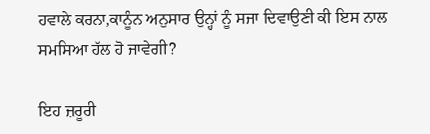ਹਵਾਲੇ ਕਰਨਾ,ਕਾਨੂੰਨ ਅਨੁਸਾਰ ਉਨ੍ਹਾਂ ਨੂੰ ਸਜਾ ਦਿਵਾਉਣੀ ਕੀ ਇਸ ਨਾਲ ਸਮਸਿਆ ਹੱਲ ਹੋ ਜਾਵੇਗੀ?

ਇਹ ਜ਼ਰੂਰੀ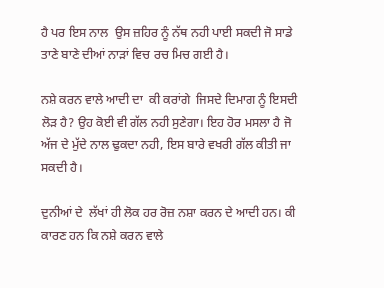ਹੈ ਪਰ ਇਸ ਨਾਲ  ਉਸ ਜ਼ਹਿਰ ਨੂੰ ਨੱਥ ਨਹੀ ਪਾਈ ਸਕਦੀ ਜੋ ਸਾਡੇ ਤਾਣੇ ਬਾਣੇ ਦੀਆਂ ਨਾੜਾਂ ਵਿਚ ਰਚ ਮਿਚ ਗਈ ਹੈ।

ਨਸ਼ੇ ਕਰਨ ਵਾਲੇ ਆਦੀ ਦਾ  ਕੀ ਕਰਾਂਗੇ  ਜਿਸਦੇ ਦਿਮਾਗ ਨੂੰ ਇਸਦੀ ਲੋੜ ਹੈ? ਉਹ ਕੋਈ ਵੀ ਗੱਲ ਨਹੀ ਸੁਣੇਗਾ। ਇਹ ਹੋਰ ਮਸਲਾ ਹੈ ਜੋ ਅੱਜ ਦੇ ਮੁੱਦੇ ਨਾਲ ਢੁਕਦਾ ਨਹੀ, ਇਸ ਬਾਰੇ ਵਖਰੀ ਗੱਲ ਕੀਤੀ ਜਾ ਸਕਦੀ ਹੈ।

ਦੁਨੀਆਂ ਦੇ  ਲੱਖਾਂ ਹੀ ਲੋਕ ਹਰ ਰੋਜ਼ ਨਸ਼ਾ ਕਰਨ ਦੇ ਆਦੀ ਹਨ। ਕੀ ਕਾਰਣ ਹਨ ਕਿ ਨਸ਼ੇ ਕਰਨ ਵਾਲੇ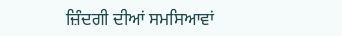ਜ਼ਿੰਦਗੀ ਦੀਆਂ ਸਮਸਿਆਵਾਂ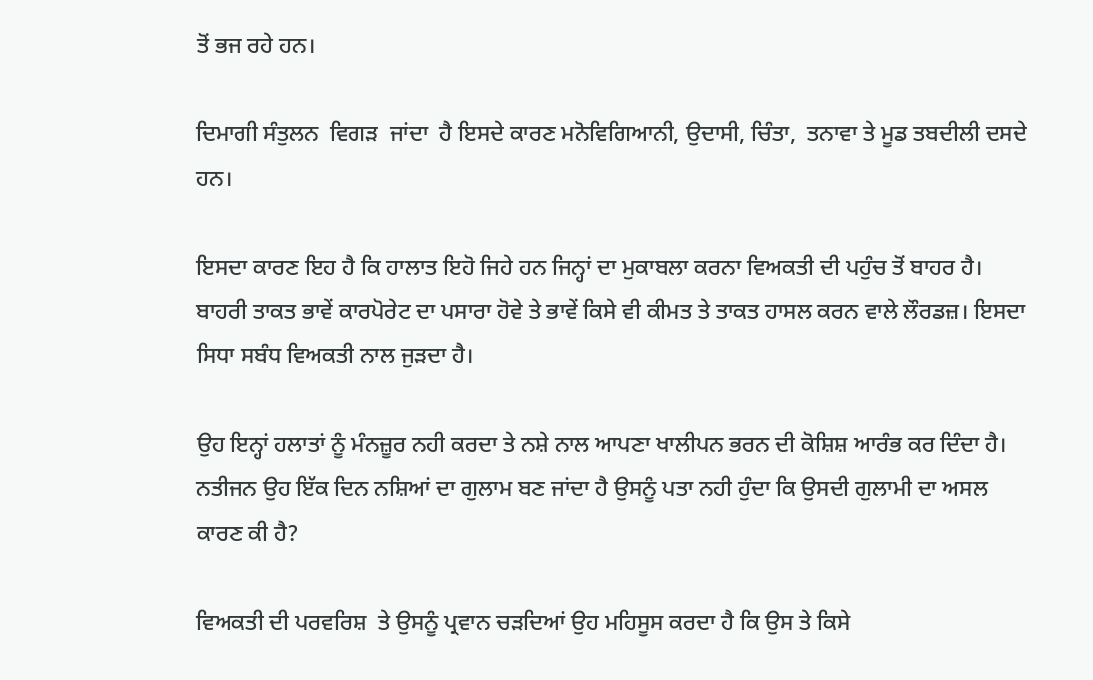ਤੋਂ ਭਜ ਰਹੇ ਹਨ।

ਦਿਮਾਗੀ ਸੰਤੁਲਨ  ਵਿਗੜ  ਜਾਂਦਾ  ਹੈ ਇਸਦੇ ਕਾਰਣ ਮਨੋਵਿਗਿਆਨੀ, ਉਦਾਸੀ, ਚਿੰਤਾ,  ਤਨਾਵਾ ਤੇ ਮੂਡ ਤਬਦੀਲੀ ਦਸਦੇ ਹਨ।

ਇਸਦਾ ਕਾਰਣ ਇਹ ਹੈ ਕਿ ਹਾਲਾਤ ਇਹੋ ਜਿਹੇ ਹਨ ਜਿਨ੍ਹਾਂ ਦਾ ਮੁਕਾਬਲਾ ਕਰਨਾ ਵਿਅਕਤੀ ਦੀ ਪਹੁੰਚ ਤੋਂ ਬਾਹਰ ਹੈ।  ਬਾਹਰੀ ਤਾਕਤ ਭਾਵੇਂ ਕਾਰਪੋਰੇਟ ਦਾ ਪਸਾਰਾ ਹੋਵੇ ਤੇ ਭਾਵੇਂ ਕਿਸੇ ਵੀ ਕੀਮਤ ਤੇ ਤਾਕਤ ਹਾਸਲ ਕਰਨ ਵਾਲੇ ਲੌਰਡਜ਼। ਇਸਦਾ ਸਿਧਾ ਸਬੰਧ ਵਿਅਕਤੀ ਨਾਲ ਜੁੜਦਾ ਹੈ।

ਉਹ ਇਨ੍ਹਾਂ ਹਲਾਤਾਂ ਨੂੰ ਮੰਨਜ਼ੂਰ ਨਹੀ ਕਰਦਾ ਤੇ ਨਸ਼ੇ ਨਾਲ ਆਪਣਾ ਖਾਲੀਪਨ ਭਰਨ ਦੀ ਕੋਸ਼ਿਸ਼ ਆਰੰਭ ਕਰ ਦਿੰਦਾ ਹੈ। ਨਤੀਜਨ ਉਹ ਇੱਕ ਦਿਨ ਨਸ਼ਿਆਂ ਦਾ ਗੁਲਾਮ ਬਣ ਜਾਂਦਾ ਹੈ ਉਸਨੂੰ ਪਤਾ ਨਹੀ ਹੁੰਦਾ ਕਿ ਉਸਦੀ ਗੁਲਾਮੀ ਦਾ ਅਸਲ ਕਾਰਣ ਕੀ ਹੈ?

ਵਿਅਕਤੀ ਦੀ ਪਰਵਰਿਸ਼  ਤੇ ਉਸਨੂੰ ਪ੍ਰਵਾਨ ਚੜਦਿਆਂ ਉਹ ਮਹਿਸੂਸ ਕਰਦਾ ਹੈ ਕਿ ਉਸ ਤੇ ਕਿਸੇ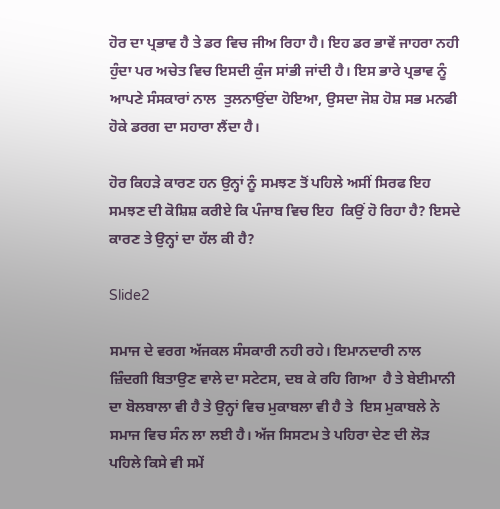ਹੋਰ ਦਾ ਪ੍ਰਭਾਵ ਹੈ ਤੇ ਡਰ ਵਿਚ ਜੀਅ ਰਿਹਾ ਹੈ। ਇਹ ਡਰ ਭਾਵੇਂ ਜਾਹਰਾ ਨਹੀ ਹੁੰਦਾ ਪਰ ਅਚੇਤ ਵਿਚ ਇਸਦੀ ਕੁੰਜ ਸਾਂਭੀ ਜਾਂਦੀ ਹੈ। ਇਸ ਭਾਰੇ ਪ੍ਰਭਾਵ ਨੂੰ ਆਪਣੇ ਸੰਸਕਾਰਾਂ ਨਾਲ  ਤੁਲਨਾਉਂਦਾ ਹੋਇਆ, ਉਸਦਾ ਜੋਸ਼ ਹੋਸ਼ ਸਭ ਮਨਫੀ ਹੋਕੇ ਡਰਗ ਦਾ ਸਹਾਰਾ ਲੈਂਦਾ ਹੈ।

ਹੋਰ ਕਿਹੜੇ ਕਾਰਣ ਹਨ ਉਨ੍ਹਾਂ ਨੂੰ ਸਮਝਣ ਤੋਂ ਪਹਿਲੇ ਅਸੀਂ ਸਿਰਫ ਇਹ ਸਮਝਣ ਦੀ ਕੋਸ਼ਿਸ਼ ਕਰੀਏ ਕਿ ਪੰਜਾਬ ਵਿਚ ਇਹ  ਕਿਉਂ ਹੋ ਰਿਹਾ ਹੈ? ਇਸਦੇ ਕਾਰਣ ਤੇ ਉਨ੍ਹਾਂ ਦਾ ਹੱਲ ਕੀ ਹੈ?

Slide2

ਸਮਾਜ ਦੇ ਵਰਗ ਅੱਜਕਲ ਸੰਸਕਾਰੀ ਨਹੀ ਰਹੇ। ਇਮਾਨਦਾਰੀ ਨਾਲ ਜ਼ਿੰਦਗੀ ਬਿਤਾਉਣ ਵਾਲੇ ਦਾ ਸਟੇਟਸ, ਦਬ ਕੇ ਰਹਿ ਗਿਆ  ਹੈ ਤੇ ਬੇਈਮਾਨੀ ਦਾ ਬੋਲਬਾਲਾ ਵੀ ਹੈ ਤੇ ਉਨ੍ਹਾਂ ਵਿਚ ਮੁਕਾਬਲਾ ਵੀ ਹੈ ਤੇ  ਇਸ ਮੁਕਾਬਲੇ ਨੇ ਸਮਾਜ ਵਿਚ ਸੰਨ ਲਾ ਲਈ ਹੈ। ਅੱਜ ਸਿਸਟਮ ਤੇ ਪਹਿਰਾ ਦੇਣ ਦੀ ਲੋੜ ਪਹਿਲੇ ਕਿਸੇ ਵੀ ਸਮੇਂ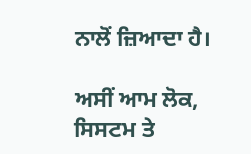ਨਾਲੋਂ ਜ਼ਿਆਦਾ ਹੈ।

ਅਸੀਂ ਆਮ ਲੋਕ, ਸਿਸਟਮ ਤੇ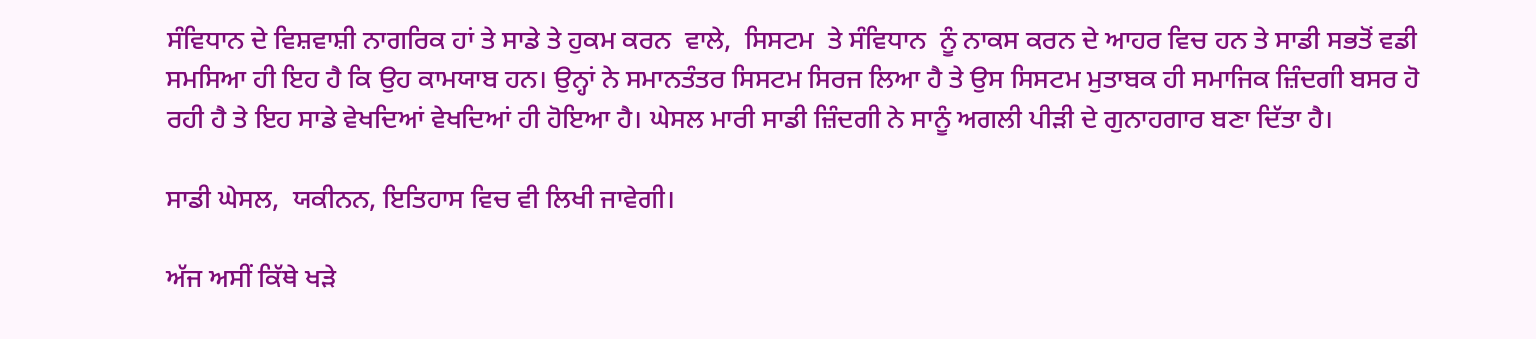ਸੰਵਿਧਾਨ ਦੇ ਵਿਸ਼ਵਾਸ਼ੀ ਨਾਗਰਿਕ ਹਾਂ ਤੇ ਸਾਡੇ ਤੇ ਹੁਕਮ ਕਰਨ  ਵਾਲੇ,  ਸਿਸਟਮ  ਤੇ ਸੰਵਿਧਾਨ  ਨੂੰ ਨਾਕਸ ਕਰਨ ਦੇ ਆਹਰ ਵਿਚ ਹਨ ਤੇ ਸਾਡੀ ਸਭਤੋਂ ਵਡੀ ਸਮਸਿਆ ਹੀ ਇਹ ਹੈ ਕਿ ਉਹ ਕਾਮਯਾਬ ਹਨ। ਉਨ੍ਹਾਂ ਨੇ ਸਮਾਨਤੰਤਰ ਸਿਸਟਮ ਸਿਰਜ ਲਿਆ ਹੈ ਤੇ ਉਸ ਸਿਸਟਮ ਮੁਤਾਬਕ ਹੀ ਸਮਾਜਿਕ ਜ਼ਿੰਦਗੀ ਬਸਰ ਹੋ ਰਹੀ ਹੈ ਤੇ ਇਹ ਸਾਡੇ ਵੇਖਦਿਆਂ ਵੇਖਦਿਆਂ ਹੀ ਹੋਇਆ ਹੈ। ਘੇਸਲ ਮਾਰੀ ਸਾਡੀ ਜ਼ਿੰਦਗੀ ਨੇ ਸਾਨੂੰ ਅਗਲੀ ਪੀੜੀ ਦੇ ਗੁਨਾਹਗਾਰ ਬਣਾ ਦਿੱਤਾ ਹੈ।

ਸਾਡੀ ਘੇਸਲ,  ਯਕੀਨਨ, ਇਤਿਹਾਸ ਵਿਚ ਵੀ ਲਿਖੀ ਜਾਵੇਗੀ।

ਅੱਜ ਅਸੀਂ ਕਿੱਥੇ ਖੜੇ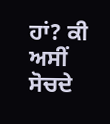ਹਾਂ? ਕੀ ਅਸੀਂ ਸੋਚਦੇ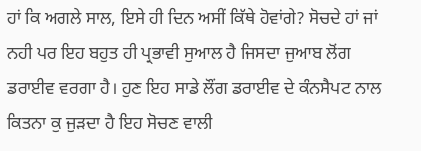ਹਾਂ ਕਿ ਅਗਲੇ ਸਾਲ, ਇਸੇ ਹੀ ਦਿਨ ਅਸੀਂ ਕਿੱਥੇ ਹੋਵਾਂਗੇ? ਸੋਚਦੇ ਹਾਂ ਜਾਂ ਨਹੀ ਪਰ ਇਹ ਬਹੁਤ ਹੀ ਪ੍ਰਭਾਵੀ ਸੁਆਲ ਹੈ ਜਿਸਦਾ ਜੁਆਬ ਲੋਂਗ ਡਰਾਈਵ ਵਰਗਾ ਹੈ। ਹੁਣ ਇਹ ਸਾਡੇ ਲੌਂਗ ਡਰਾਈਵ ਦੇ ਕੰਨਸੈਪਟ ਨਾਲ ਕਿਤਨਾ ਕੁ ਜੁੜਦਾ ਹੈ ਇਹ ਸੋਚਣ ਵਾਲੀ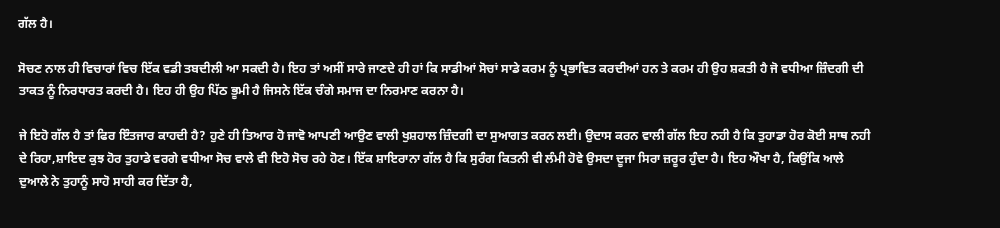ਗੱਲ ਹੈ।

ਸੋਚਣ ਨਾਲ ਹੀ ਵਿਚਾਰਾਂ ਵਿਚ ਇੱਕ ਵਡੀ ਤਬਦੀਲੀ ਆ ਸਕਦੀ ਹੈ। ਇਹ ਤਾਂ ਅਸੀਂ ਸਾਰੇ ਜਾਣਦੇ ਹੀ ਹਾਂ ਕਿ ਸਾਡੀਆਂ ਸੋਚਾਂ ਸਾਡੇ ਕਰਮ ਨੂੰ ਪ੍ਰਭਾਵਿਤ ਕਰਦੀਆਂ ਹਨ ਤੇ ਕਰਮ ਹੀ ਉਹ ਸ਼ਕਤੀ ਹੈ ਜੋ ਵਧੀਆ ਜ਼ਿੰਦਗੀ ਦੀ ਤਾਕਤ ਨੂੰ ਨਿਰਧਾਰਤ ਕਰਦੀ ਹੈ। ਇਹ ਹੀ ਉਹ ਪਿੱਠ ਭੂਮੀ ਹੈ ਜਿਸਨੇ ਇੱਕ ਚੰਗੇ ਸਮਾਜ ਦਾ ਨਿਰਮਾਣ ਕਰਨਾ ਹੈ।

ਜੇ ਇਹੋ ਗੱਲ ਹੈ ਤਾਂ ਫਿਰ ਇੰਤਜਾਰ ਕਾਹਦੀ ਹੈ? ਹੁਣੇ ਹੀ ਤਿਆਰ ਹੋ ਜਾਵੋ ਆਪਣੀ ਆਉਣ ਵਾਲੀ ਖੁਸ਼ਹਾਲ ਜ਼ਿੰਦਗੀ ਦਾ ਸੁਆਗਤ ਕਰਨ ਲਈ। ਉਦਾਸ ਕਰਨ ਵਾਲੀ ਗੱਲ ਇਹ ਨਹੀ ਹੈ ਕਿ ਤੁਹਾਡਾ ਹੋਰ ਕੋਈ ਸਾਥ ਨਹੀ ਦੇ ਰਿਹਾ,ਸ਼ਾਇਦ ਕੁਝ ਹੋਰ ਤੁਹਾਡੇ ਵਰਗੇ ਵਧੀਆ ਸੋਚ ਵਾਲੇ ਵੀ ਇਹੋ ਸੋਚ ਰਹੇ ਹੋਣ। ਇੱਕ ਸ਼ਾਇਰਾਨਾ ਗੱਲ ਹੈ ਕਿ ਸੁਰੰਗ ਕਿਤਨੀ ਵੀ ਲੰਮੀ ਹੋਵੇ ਉਸਦਾ ਦੂਜਾ ਸਿਰਾ ਜ਼ਰੂਰ ਹੁੰਦਾ ਹੈ। ਇਹ ਔਖਾ ਹੈ, ਕਿਉਂਕਿ ਆਲੇ ਦੁਆਲੇ ਨੇ ਤੁਹਾਨੂੰ ਸਾਹੋ ਸਾਹੀ ਕਰ ਦਿੱਤਾ ਹੈ,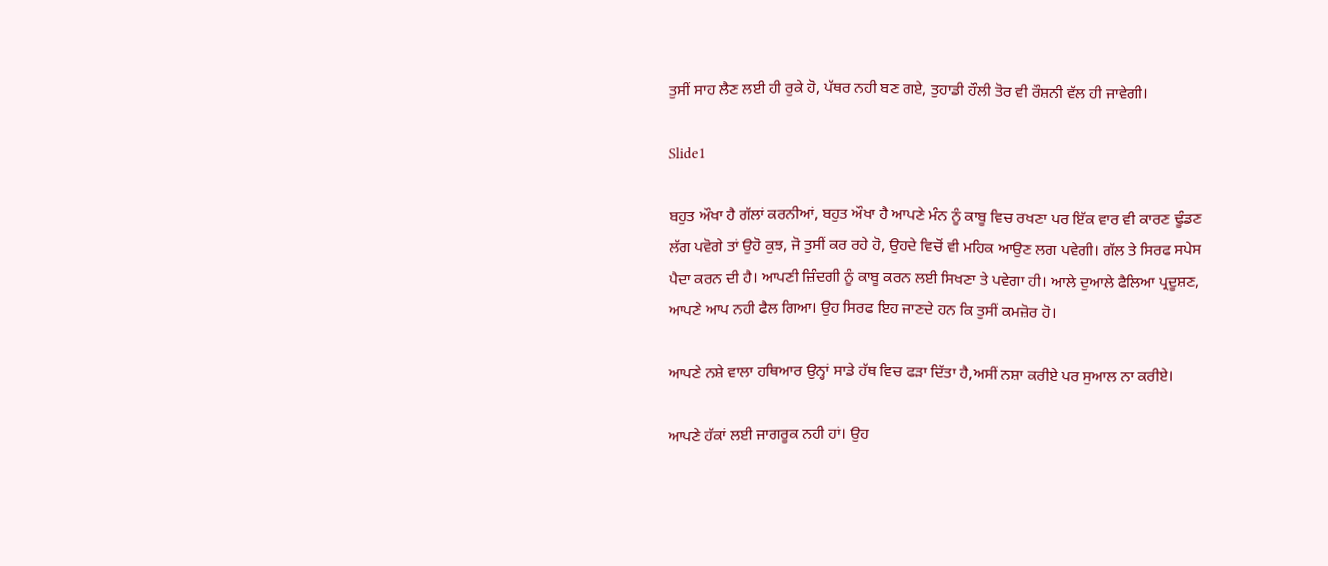ਤੁਸੀਂ ਸਾਹ ਲੈਣ ਲਈ ਹੀ ਰੁਕੇ ਹੋ, ਪੱਥਰ ਨਹੀ ਬਣ ਗਏ, ਤੁਹਾਡੀ ਹੌਲੀ ਤੋਰ ਵੀ ਰੌਸ਼ਨੀ ਵੱਲ ਹੀ ਜਾਵੇਗੀ।

Slide1

ਬਹੁਤ ਔਖਾ ਹੈ ਗੱਲਾਂ ਕਰਨੀਆਂ, ਬਹੁਤ ਔਖਾ ਹੈ ਆਪਣੇ ਮੰਨ ਨੂੰ ਕਾਬੂ ਵਿਚ ਰਖਣਾ ਪਰ ਇੱਕ ਵਾਰ ਵੀ ਕਾਰਣ ਢੂੰਡਣ ਲੱਗ ਪਵੋਗੇ ਤਾਂ ਉਹੋ ਕੁਝ, ਜੋ ਤੁਸੀਂ ਕਰ ਰਹੇ ਹੋ, ਉਹਦੇ ਵਿਚੋਂ ਵੀ ਮਹਿਕ ਆਉਣ ਲਗ ਪਵੇਗੀ। ਗੱਲ ਤੇ ਸਿਰਫ ਸਪੇਸ ਪੈਦਾ ਕਰਨ ਦੀ ਹੈ। ਆਪਣੀ ਜ਼ਿੰਦਗੀ ਨੂੰ ਕਾਬੂ ਕਰਨ ਲਈ ਸਿਖਣਾ ਤੇ ਪਵੇਗਾ ਹੀ। ਆਲੇ ਦੁਆਲੇ ਫੈਲਿਆ ਪ੍ਰਦੂਸ਼ਣ, ਆਪਣੇ ਆਪ ਨਹੀ ਫੈਲ ਗਿਆ। ਉਹ ਸਿਰਫ ਇਹ ਜਾਣਦੇ ਹਨ ਕਿ ਤੁਸੀਂ ਕਮਜ਼ੋਰ ਹੋ।

ਆਪਣੇ ਨਸ਼ੇ ਵਾਲਾ ਹਥਿਆਰ ਉਨ੍ਹਾਂ ਸਾਡੇ ਹੱਥ ਵਿਚ ਫੜਾ ਦਿੱਤਾ ਹੈ,ਅਸੀਂ ਨਸ਼ਾ ਕਰੀਏ ਪਰ ਸੁਆਲ ਨਾ ਕਰੀਏ।

ਆਪਣੇ ਹੱਕਾਂ ਲਈ ਜਾਗਰੂਕ ਨਹੀ ਹਾਂ। ਉਹ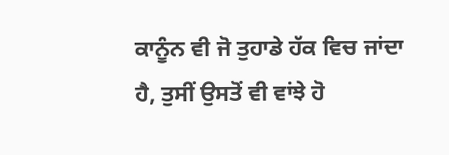ਕਾਨੂੰਨ ਵੀ ਜੋ ਤੁਹਾਡੇ ਹੱਕ ਵਿਚ ਜਾਂਦਾ ਹੈ, ਤੁਸੀਂ ਉਸਤੋਂ ਵੀ ਵਾਂਝੇ ਹੋ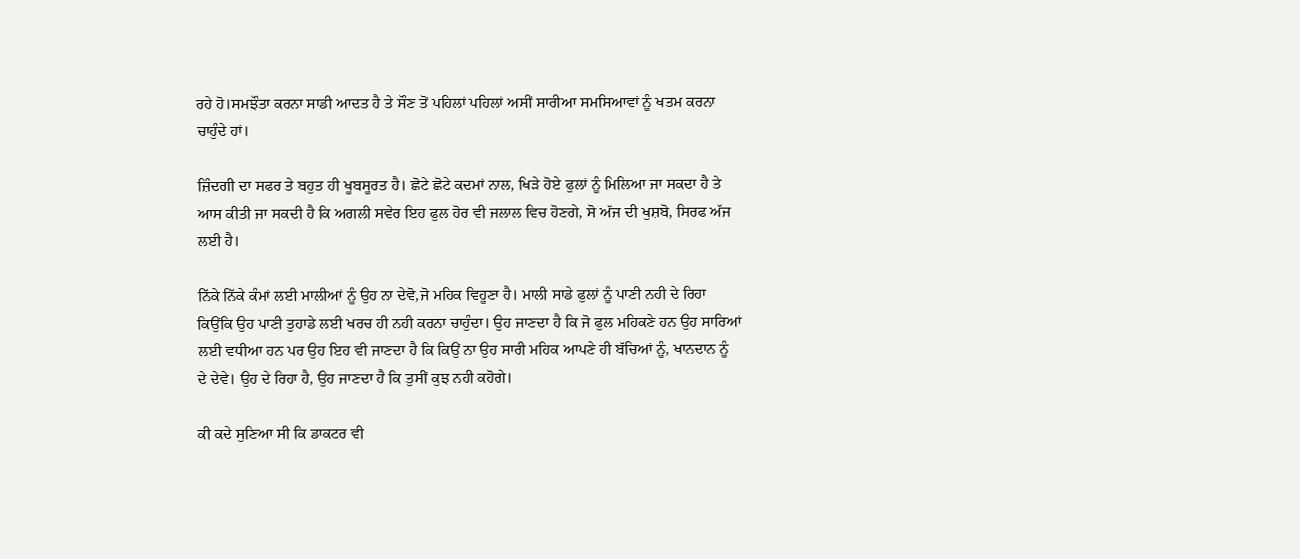ਰਹੇ ਹੋ।ਸਮਝੌਤਾ ਕਰਨਾ ਸਾਡੀ ਆਦਤ ਹੈ ਤੇ ਸੌਣ ਤੋਂ ਪਹਿਲਾਂ ਪਹਿਲਾਂ ਅਸੀਂ ਸਾਰੀਆ ਸਮਸਿਆਵਾਂ ਨੂੰ ਖਤਮ ਕਰਨਾ ਚਾਹੁੰਦੇ ਹਾਂ।

ਜ਼ਿੰਦਗੀ ਦਾ ਸਫਰ ਤੇ ਬਹੁਤ ਹੀ ਖੂਬਸੂਰਤ ਹੈ। ਛੋਟੇ ਛੋਟੇ ਕਦਮਾਂ ਨਾਲ, ਖਿੜੇ ਹੋਏ ਫੁਲਾਂ ਨੂੰ ਮਿਲਿਆ ਜਾ ਸਕਦਾ ਹੈ ਤੇ ਆਸ ਕੀਤੀ ਜਾ ਸਕਦੀ ਹੈ ਕਿ ਅਗਲੀ ਸਵੇਰ ਇਹ ਫੁਲ ਹੋਰ ਵੀ ਜਲਾਲ ਵਿਚ ਹੋਣਗੇ, ਸੋ ਅੱਜ ਦੀ ਖੁਸ਼ਬੋ, ਸਿਰਫ ਅੱਜ ਲਈ ਹੈ।

ਨਿੱਕੇ ਨਿੱਕੇ ਕੰਮਾਂ ਲਈ ਮਾਲੀਆਂ ਨੂੰ ਉਹ ਨਾ ਦੇਵੋ,ਜੋ ਮਹਿਕ ਵਿਹੂਣਾ ਹੈ। ਮਾਲੀ ਸਾਡੇ ਫੁਲਾਂ ਨੂੰ ਪਾਣੀ ਨਹੀ ਦੇ ਰਿਹਾ ਕਿਉਂਕਿ ਉਹ ਪਾਣੀ ਤੁਹਾਡੇ ਲਈ ਖਰਚ ਹੀ ਨਹੀ ਕਰਨਾ ਚਾਹੁੰਦਾ। ਉਹ ਜਾਣਦਾ ਹੈ ਕਿ ਜੋ ਫੁਲ ਮਹਿਕਣੇ ਹਨ ਉਹ ਸਾਰਿਆਂ ਲਈ ਵਧੀਆ ਹਨ ਪਰ ਉਹ ਇਹ ਵੀ ਜਾਣਦਾ ਹੈ ਕਿ ਕਿਉਂ ਨਾ ਉਹ ਸਾਰੀ ਮਹਿਕ ਆਪਣੇ ਹੀ ਬੱਚਿਆਂ ਨੂੰ, ਖਾਨਦਾਨ ਨੂੰ ਦੇ ਦੇਵੇ। ਉਹ ਦੇ ਰਿਹਾ ਹੈ, ਉਹ ਜਾਣਦਾ ਹੈ ਕਿ ਤੁਸੀਂ ਕੁਝ ਨਹੀ ਕਹੋਗੇ।

ਕੀ ਕਦੇ ਸੁਣਿਆ ਸੀ ਕਿ ਡਾਕਟਰ ਵੀ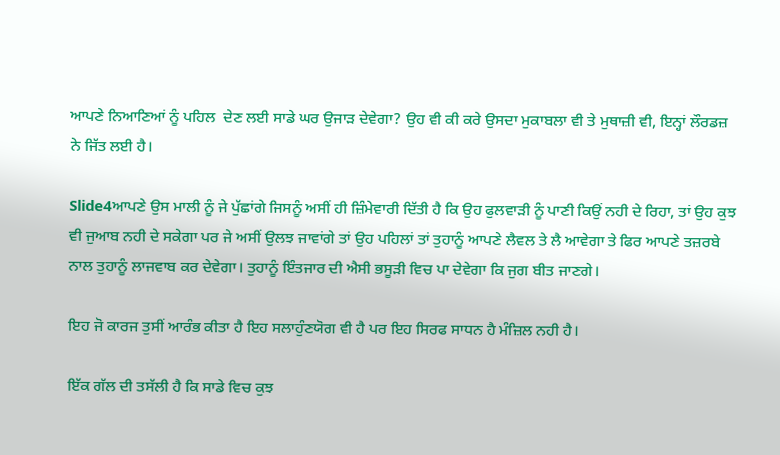ਆਪਣੇ ਨਿਆਣਿਆਂ ਨੂੰ ਪਹਿਲ  ਦੇਣ ਲਈ ਸਾਡੇ ਘਰ ਉਜਾੜ ਦੇਵੇਗਾ? ਉਹ ਵੀ ਕੀ ਕਰੇ ਉਸਦਾ ਮੁਕਾਬਲਾ ਵੀ ਤੇ ਮੁਥਾਜ਼ੀ ਵੀ, ਇਨ੍ਹਾਂ ਲੌਰਡਜ਼  ਨੇ ਜਿੱਤ ਲਈ ਹੈ।

Slide4ਆਪਣੇ ਉਸ ਮਾਲੀ ਨੂੰ ਜੇ ਪੁੱਛਾਂਗੇ ਜਿਸਨੂੰ ਅਸੀਂ ਹੀ ਜ਼ਿੰਮੇਵਾਰੀ ਦਿੱਤੀ ਹੈ ਕਿ ਉਹ ਫੁਲਵਾੜੀ ਨੂੰ ਪਾਣੀ ਕਿਉਂ ਨਹੀ ਦੇ ਰਿਹਾ, ਤਾਂ ਉਹ ਕੁਝ ਵੀ ਜੁਆਬ ਨਹੀ ਦੇ ਸਕੇਗਾ ਪਰ ਜੇ ਅਸੀਂ ਉਲਝ ਜਾਵਾਂਗੇ ਤਾਂ ਉਹ ਪਹਿਲਾਂ ਤਾਂ ਤੁਹਾਨੂੰ ਆਪਣੇ ਲੈਵਲ ਤੇ ਲੈ ਆਵੇਗਾ ਤੇ ਫਿਰ ਆਪਣੇ ਤਜ਼ਰਬੇ ਨਾਲ ਤੁਹਾਨੂੰ ਲਾਜਵਾਬ ਕਰ ਦੇਵੇਗਾ। ਤੁਹਾਨੂੰ ਇੰਤਜਾਰ ਦੀ ਐਸੀ ਭਸੂੜੀ ਵਿਚ ਪਾ ਦੇਵੇਗਾ ਕਿ ਜੁਗ ਬੀਤ ਜਾਣਗੇ।

ਇਹ ਜੋ ਕਾਰਜ ਤੁਸੀਂ ਆਰੰਭ ਕੀਤਾ ਹੈ ਇਹ ਸਲਾਹੁੰਣਯੋਗ ਵੀ ਹੈ ਪਰ ਇਹ ਸਿਰਫ ਸਾਧਨ ਹੈ ਮੰਜ਼ਿਲ ਨਹੀ ਹੈ।

ਇੱਕ ਗੱਲ ਦੀ ਤਸੱਲੀ ਹੈ ਕਿ ਸਾਡੇ ਵਿਚ ਕੁਝ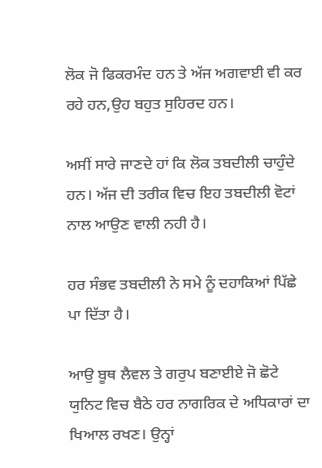ਲੋਕ ਜੋ ਫਿਕਰਮੰਦ ਹਨ ਤੇ ਅੱਜ ਅਗਵਾਈ ਵੀ ਕਰ ਰਹੇ ਹਨ,ਉਹ ਬਹੁਤ ਸੁਹਿਰਦ ਹਨ।

ਅਸੀਂ ਸਾਰੇ ਜਾਣਦੇ ਹਾਂ ਕਿ ਲੋਕ ਤਬਦੀਲੀ ਚਾਹੁੰਦੇ ਹਨ। ਅੱਜ ਦੀ ਤਰੀਕ ਵਿਚ ਇਹ ਤਬਦੀਲੀ ਵੋਟਾਂ ਨਾਲ ਆਉਣ ਵਾਲੀ ਨਹੀ ਹੈ।

ਹਰ ਸੰਭਵ ਤਬਦੀਲੀ ਨੇ ਸਮੇ ਨੂੰ ਦਹਾਕਿਆਂ ਪਿੱਛੇ ਪਾ ਦਿੱਤਾ ਹੈ।

ਆਉ ਬੂਥ ਲੈਵਲ ਤੇ ਗਰੁਪ ਬਣਾਈਏ ਜੋ ਛੋਟੇ ਯੁਨਿਟ ਵਿਚ ਬੈਠੇ ਹਰ ਨਾਗਰਿਕ ਦੇ ਅਧਿਕਾਰਾਂ ਦਾ ਖਿਆਲ ਰਖਣ। ਉਨ੍ਹਾਂ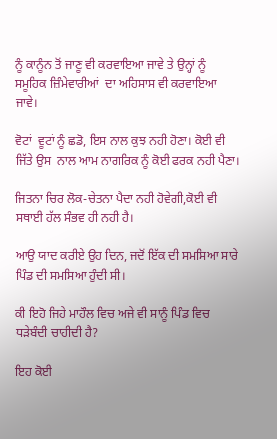ਨੂੰ ਕਾਨੂੰਨ ਤੋਂ ਜਾਣੂ ਵੀ ਕਰਵਾਇਆ ਜਾਵੇ ਤੇ ਉਨ੍ਹਾਂ ਨੂੰ ਸਮੂਹਿਕ ਜ਼ਿੰਮੇਵਾਰੀਆਂ  ਦਾ ਅਹਿਸਾਸ ਵੀ ਕਰਵਾਇਆ ਜਾਵੇ।

ਵੋਟਾਂ  ਵੂਟਾਂ ਨੂੰ ਛਡੋ, ਇਸ ਨਾਲ ਕੁਝ ਨਹੀ ਹੋਣਾ। ਕੋਈ ਵੀ ਜਿੱਤੇ ਉਸ  ਨਾਲ ਆਮ ਨਾਗਰਿਕ ਨੂੰ ਕੋਈ ਫਰਕ ਨਹੀ ਪੈਣਾ।

ਜਿਤਨਾ ਚਿਰ ਲੋਕ-ਚੇਤਨਾ ਪੈਦਾ ਨਹੀ ਹੋਵੇਗੀ,ਕੋਈ ਵੀ ਸਥਾਈ ਹੱਲ ਸੰਭਵ ਹੀ ਨਹੀ ਹੈ।

ਆਉ ਯਾਦ ਕਰੀਏ ਉਹ ਦਿਨ, ਜਦੋਂ ਇੱਕ ਦੀ ਸਮਸਿਆ ਸਾਰੇ ਪਿੰਡ ਦੀ ਸਮਸਿਆ ਹੁੰਦੀ ਸੀ।

ਕੀ ਇਹੋ ਜਿਹੇ ਮਾਹੌਲ ਵਿਚ ਅਜੇ ਵੀ ਸਾਨੂੰ ਪਿੰਡ ਵਿਚ ਧੜੇਬੰਦੀ ਚਾਹੀਦੀ ਹੈ?

ਇਹ ਕੋਈ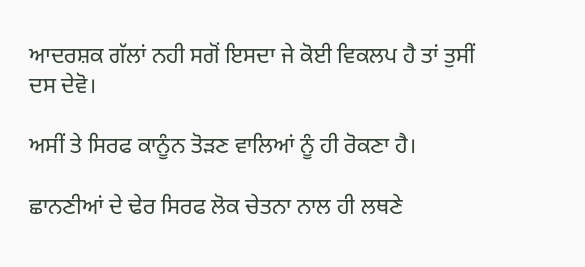ਆਦਰਸ਼ਕ ਗੱਲਾਂ ਨਹੀ ਸਗੋਂ ਇਸਦਾ ਜੇ ਕੋਈ ਵਿਕਲਪ ਹੈ ਤਾਂ ਤੁਸੀਂ  ਦਸ ਦੇਵੋ।

ਅਸੀਂ ਤੇ ਸਿਰਫ ਕਾਨੂੰਨ ਤੋੜਣ ਵਾਲਿਆਂ ਨੂੰ ਹੀ ਰੋਕਣਾ ਹੈ।

ਛਾਨਣੀਆਂ ਦੇ ਢੇਰ ਸਿਰਫ ਲੋਕ ਚੇਤਨਾ ਨਾਲ ਹੀ ਲਥਣੇ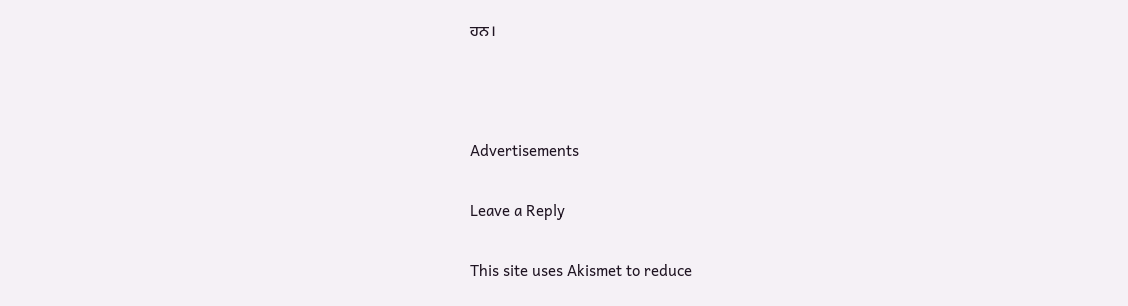ਹਨ।



Advertisements

Leave a Reply

This site uses Akismet to reduce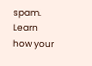spam. Learn how your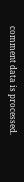comment data is processed.